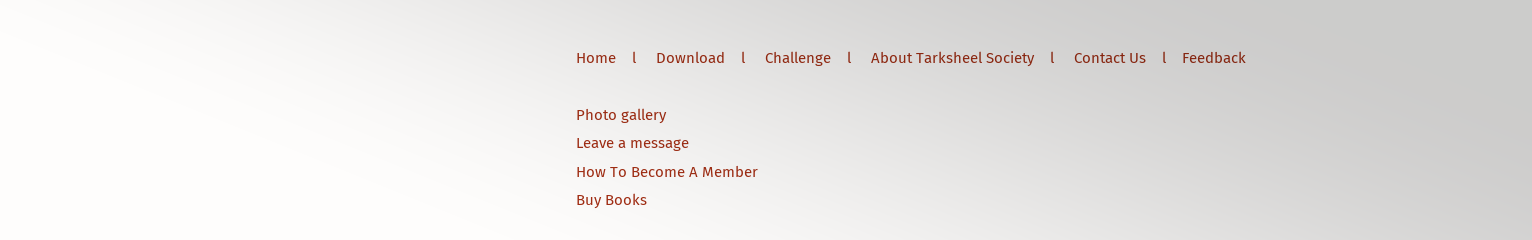Home    l     Download    l     Challenge    l     About Tarksheel Society    l     Contact Us    l    Feedback

Photo gallery
Leave a message
How To Become A Member
Buy Books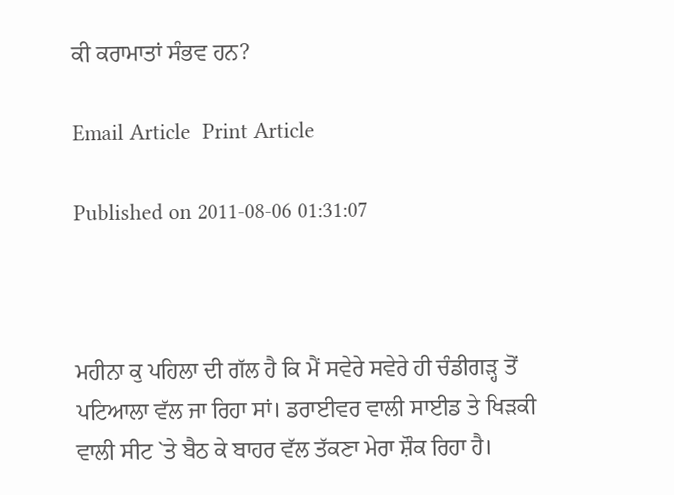ਕੀ ਕਰਾਮਾਤਾਂ ਸੰਭਵ ਹਨ?

Email Article  Print Article

Published on 2011-08-06 01:31:07



ਮਹੀਨਾ ਕੁ ਪਹਿਲਾ ਦੀ ਗੱਲ ਹੈ ਕਿ ਮੈਂ ਸਵੇਰੇ ਸਵੇਰੇ ਹੀ ਚੰਡੀਗੜ੍ਹ ਤੋਂ ਪਟਿਆਲਾ ਵੱਲ ਜਾ ਰਿਹਾ ਸਾਂ। ਡਰਾਈਵਰ ਵਾਲੀ ਸਾਈਡ ਤੇ ਖਿੜਕੀ ਵਾਲੀ ਸੀਟ `ਤੇ ਬੈਠ ਕੇ ਬਾਹਰ ਵੱਲ ਤੱਕਣਾ ਮੇਰਾ ਸ਼ੌਕ ਰਿਹਾ ਹੈ।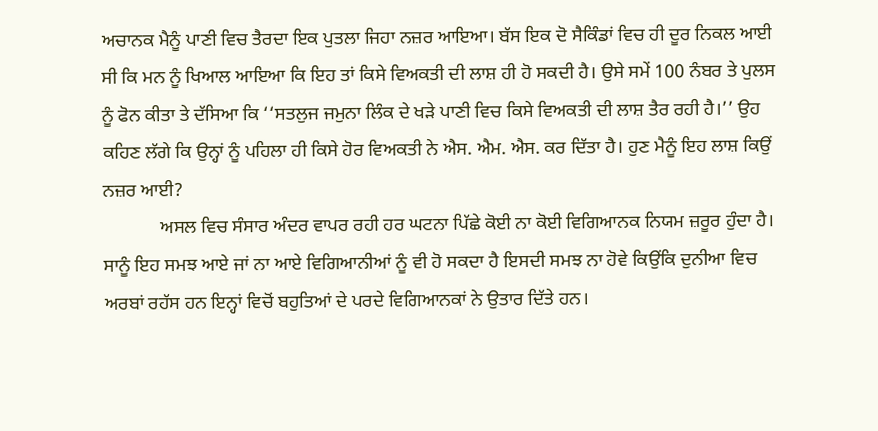ਅਚਾਨਕ ਮੈਨੂੰ ਪਾਣੀ ਵਿਚ ਤੈਰਦਾ ਇਕ ਪੁਤਲਾ ਜਿਹਾ ਨਜ਼ਰ ਆਇਆ। ਬੱਸ ਇਕ ਦੋ ਸੈਕਿੰਡਾਂ ਵਿਚ ਹੀ ਦੂਰ ਨਿਕਲ ਆਈ ਸੀ ਕਿ ਮਨ ਨੂੰ ਖਿਆਲ ਆਇਆ ਕਿ ਇਹ ਤਾਂ ਕਿਸੇ ਵਿਅਕਤੀ ਦੀ ਲਾਸ਼ ਹੀ ਹੋ ਸਕਦੀ ਹੈ। ਉਸੇ ਸਮੇਂ 100 ਨੰਬਰ ਤੇ ਪੁਲਸ ਨੂੰ ਫੋਨ ਕੀਤਾ ਤੇ ਦੱਸਿਆ ਕਿ ‘‘ਸਤਲੁਜ ਜਮੁਨਾ ਲਿੰਕ ਦੇ ਖੜੇ ਪਾਣੀ ਵਿਚ ਕਿਸੇ ਵਿਅਕਤੀ ਦੀ ਲਾਸ਼ ਤੈਰ ਰਹੀ ਹੈ।’’ ਉਹ ਕਹਿਣ ਲੱਗੇ ਕਿ ਉਨ੍ਹਾਂ ਨੂੰ ਪਹਿਲਾ ਹੀ ਕਿਸੇ ਹੋਰ ਵਿਅਕਤੀ ਨੇ ਐਸ. ਐਮ. ਐਸ. ਕਰ ਦਿੱਤਾ ਹੈ। ਹੁਣ ਮੈਨੂੰ ਇਹ ਲਾਸ਼ ਕਿਉਂ ਨਜ਼ਰ ਆਈ?
            ਅਸਲ ਵਿਚ ਸੰਸਾਰ ਅੰਦਰ ਵਾਪਰ ਰਹੀ ਹਰ ਘਟਨਾ ਪਿੱਛੇ ਕੋਈ ਨਾ ਕੋਈ ਵਿਗਿਆਨਕ ਨਿਯਮ ਜ਼ਰੂਰ ਹੁੰਦਾ ਹੈ। ਸਾਨੂੰ ਇਹ ਸਮਝ ਆਏ ਜਾਂ ਨਾ ਆਏ ਵਿਗਿਆਨੀਆਂ ਨੂੰ ਵੀ ਹੋ ਸਕਦਾ ਹੈ ਇਸਦੀ ਸਮਝ ਨਾ ਹੋਵੇ ਕਿਉਂਕਿ ਦੁਨੀਆ ਵਿਚ ਅਰਬਾਂ ਰਹੱਸ ਹਨ ਇਨ੍ਹਾਂ ਵਿਚੋਂ ਬਹੁਤਿਆਂ ਦੇ ਪਰਦੇ ਵਿਗਿਆਨਕਾਂ ਨੇ ਉਤਾਰ ਦਿੱਤੇ ਹਨ।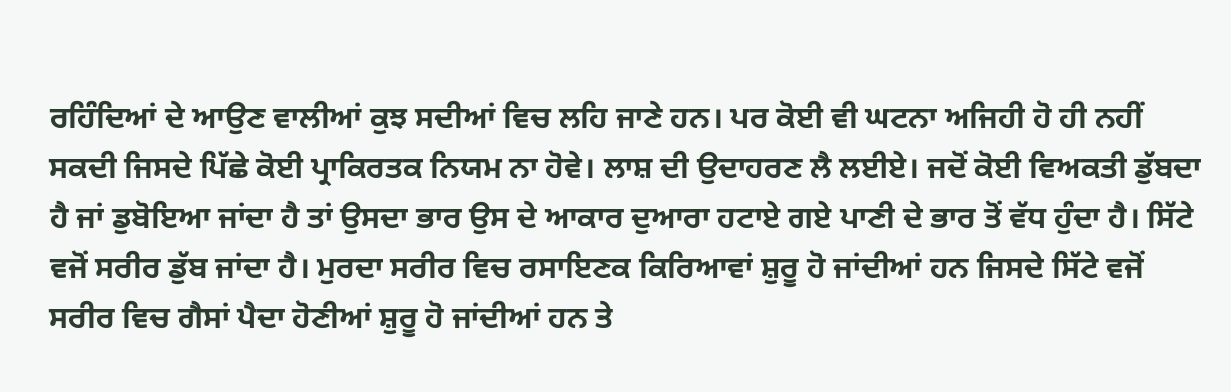ਰਹਿੰਦਿਆਂ ਦੇ ਆਉਣ ਵਾਲੀਆਂ ਕੁਝ ਸਦੀਆਂ ਵਿਚ ਲਹਿ ਜਾਣੇ ਹਨ। ਪਰ ਕੋਈ ਵੀ ਘਟਨਾ ਅਜਿਹੀ ਹੋ ਹੀ ਨਹੀਂ ਸਕਦੀ ਜਿਸਦੇ ਪਿੱਛੇ ਕੋਈ ਪ੍ਰਾਕਿਰਤਕ ਨਿਯਮ ਨਾ ਹੋਵੇ। ਲਾਸ਼ ਦੀ ਉਦਾਹਰਣ ਲੈ ਲਈਏ। ਜਦੋਂ ਕੋਈ ਵਿਅਕਤੀ ਡੁੱਬਦਾ ਹੈ ਜਾਂ ਡੁਬੋਇਆ ਜਾਂਦਾ ਹੈ ਤਾਂ ਉਸਦਾ ਭਾਰ ਉਸ ਦੇ ਆਕਾਰ ਦੁਆਰਾ ਹਟਾਏ ਗਏ ਪਾਣੀ ਦੇ ਭਾਰ ਤੋਂ ਵੱਧ ਹੁੰਦਾ ਹੈ। ਸਿੱਟੇ ਵਜੋਂ ਸਰੀਰ ਡੁੱਬ ਜਾਂਦਾ ਹੈ। ਮੁਰਦਾ ਸਰੀਰ ਵਿਚ ਰਸਾਇਣਕ ਕਿਰਿਆਵਾਂ ਸ਼ੁਰੂ ਹੋ ਜਾਂਦੀਆਂ ਹਨ ਜਿਸਦੇ ਸਿੱਟੇ ਵਜੋਂ ਸਰੀਰ ਵਿਚ ਗੈਸਾਂ ਪੈਦਾ ਹੋਣੀਆਂ ਸ਼ੁਰੂ ਹੋ ਜਾਂਦੀਆਂ ਹਨ ਤੇ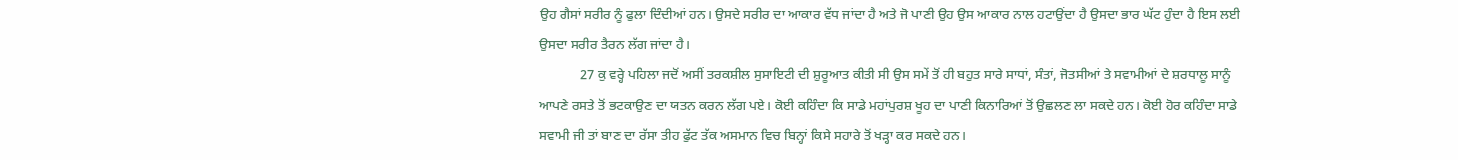ਉਹ ਗੈਸਾਂ ਸਰੀਰ ਨੂੰ ਫੁਲਾ ਦਿੰਦੀਆਂ ਹਨ। ਉਸਦੇ ਸਰੀਰ ਦਾ ਆਕਾਰ ਵੱਧ ਜਾਂਦਾ ਹੈ ਅਤੇ ਜੋ ਪਾਣੀ ਉਹ ਉਸ ਆਕਾਰ ਨਾਲ ਹਟਾਉਂਦਾ ਹੈ ਉਸਦਾ ਭਾਰ ਘੱਟ ਹੁੰਦਾ ਹੈ ਇਸ ਲਈ ਉਸਦਾ ਸਰੀਰ ਤੈਰਨ ਲੱਗ ਜਾਂਦਾ ਹੈ।
            27 ਕੁ ਵਰ੍ਹੇ ਪਹਿਲਾ ਜਦੋਂ ਅਸੀਂ ਤਰਕਸ਼ੀਲ ਸੁਸਾਇਟੀ ਦੀ ਸ਼ੁਰੂਆਤ ਕੀਤੀ ਸੀ ਉਸ ਸਮੇਂ ਤੋਂ ਹੀ ਬਹੁਤ ਸਾਰੇ ਸਾਧਾਂ, ਸੰਤਾਂ, ਜੋਤਸੀਆਂ ਤੇ ਸਵਾਮੀਆਂ ਦੇ ਸ਼ਰਧਾਲੂ ਸਾਨੂੰ ਆਪਣੇ ਰਸਤੇ ਤੋਂ ਭਟਕਾਉਣ ਦਾ ਯਤਨ ਕਰਨ ਲੱਗ ਪਏ। ਕੋਈ ਕਹਿੰਦਾ ਕਿ ਸਾਡੇ ਮਹਾਂਪੁਰਸ਼ ਖੂਹ ਦਾ ਪਾਣੀ ਕਿਨਾਰਿਆਂ ਤੋਂ ਉਛਲਣ ਲਾ ਸਕਦੇ ਹਨ। ਕੋਈ ਹੋਰ ਕਹਿੰਦਾ ਸਾਡੇ ਸਵਾਮੀ ਜੀ ਤਾਂ ਬਾਣ ਦਾ ਰੱਸਾ ਤੀਹ ਫੁੱਟ ਤੱਕ ਅਸਮਾਨ ਵਿਚ ਬਿਨ੍ਹਾਂ ਕਿਸੇ ਸਹਾਰੇ ਤੋਂ ਖੜ੍ਹਾ ਕਰ ਸਕਦੇ ਹਨ।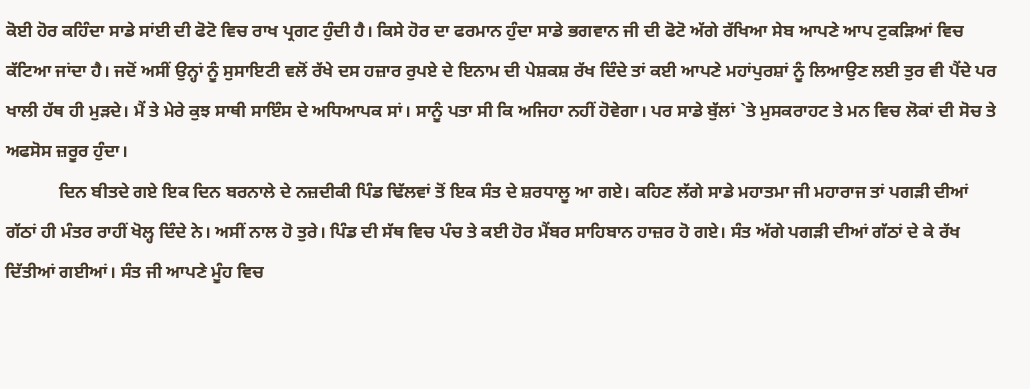ਕੋਈ ਹੋਰ ਕਹਿੰਦਾ ਸਾਡੇ ਸਾਂਈ ਦੀ ਫੋਟੋ ਵਿਚ ਰਾਖ ਪ੍ਰਗਟ ਹੁੰਦੀ ਹੈ। ਕਿਸੇ ਹੋਰ ਦਾ ਫਰਮਾਨ ਹੁੰਦਾ ਸਾਡੇ ਭਗਵਾਨ ਜੀ ਦੀ ਫੋਟੋ ਅੱਗੇ ਰੱਖਿਆ ਸੇਬ ਆਪਣੇ ਆਪ ਟੁਕੜਿਆਂ ਵਿਚ ਕੱਟਿਆ ਜਾਂਦਾ ਹੈ। ਜਦੋਂ ਅਸੀਂ ਉਨ੍ਹਾਂ ਨੂੰ ਸੁਸਾਇਟੀ ਵਲੋਂ ਰੱਖੇ ਦਸ ਹਜ਼ਾਰ ਰੁਪਏ ਦੇ ਇਨਾਮ ਦੀ ਪੇਸ਼ਕਸ਼ ਰੱਖ ਦਿੰਦੇ ਤਾਂ ਕਈ ਆਪਣੇ ਮਹਾਂਪੁਰਸ਼ਾਂ ਨੂੰ ਲਿਆਉਣ ਲਈ ਤੁਰ ਵੀ ਪੈਂਦੇ ਪਰ ਖਾਲੀ ਹੱਥ ਹੀ ਮੁੜਦੇ। ਮੈਂ ਤੇ ਮੇਰੇ ਕੁਝ ਸਾਥੀ ਸਾਇੰਸ ਦੇ ਅਧਿਆਪਕ ਸਾਂ। ਸਾਨੂੰ ਪਤਾ ਸੀ ਕਿ ਅਜਿਹਾ ਨਹੀਂ ਹੋਵੇਗਾ। ਪਰ ਸਾਡੇ ਬੁੱਲਾਂ `ਤੇ ਮੁਸਕਰਾਹਟ ਤੇ ਮਨ ਵਿਚ ਲੋਕਾਂ ਦੀ ਸੋਚ ਤੇ ਅਫਸੋਸ ਜ਼ਰੂਰ ਹੁੰਦਾ।
            ਦਿਨ ਬੀਤਦੇ ਗਏ ਇਕ ਦਿਨ ਬਰਨਾਲੇ ਦੇ ਨਜ਼ਦੀਕੀ ਪਿੰਡ ਢਿੱਲਵਾਂ ਤੋਂ ਇਕ ਸੰਤ ਦੇ ਸ਼ਰਧਾਲੂ ਆ ਗਏ। ਕਹਿਣ ਲੱਗੇ ਸਾਡੇ ਮਹਾਤਮਾ ਜੀ ਮਹਾਰਾਜ ਤਾਂ ਪਗੜੀ ਦੀਆਂ ਗੱਠਾਂ ਹੀ ਮੰਤਰ ਰਾਹੀਂ ਖੋਲ੍ਹ ਦਿੰਦੇ ਨੇ। ਅਸੀਂ ਨਾਲ ਹੋ ਤੁਰੇ। ਪਿੰਡ ਦੀ ਸੱਥ ਵਿਚ ਪੰਚ ਤੇ ਕਈ ਹੋਰ ਮੈਂਬਰ ਸਾਹਿਬਾਨ ਹਾਜ਼ਰ ਹੋ ਗਏ। ਸੰਤ ਅੱਗੇ ਪਗੜੀ ਦੀਆਂ ਗੱਠਾਂ ਦੇ ਕੇ ਰੱਖ ਦਿੱਤੀਆਂ ਗਈਆਂ। ਸੰਤ ਜੀ ਆਪਣੇ ਮੂੰਹ ਵਿਚ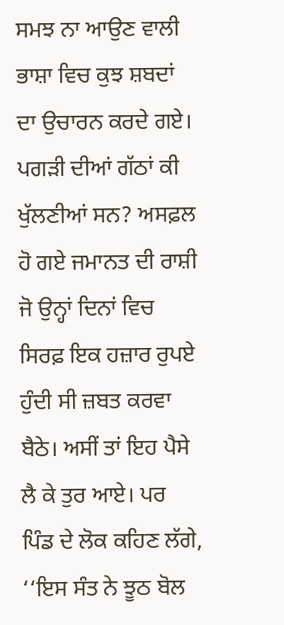ਸਮਝ ਨਾ ਆਉਣ ਵਾਲੀ ਭਾਸ਼ਾ ਵਿਚ ਕੁਝ ਸ਼ਬਦਾਂ ਦਾ ਉਚਾਰਨ ਕਰਦੇ ਗਏ। ਪਗੜੀ ਦੀਆਂ ਗੱਠਾਂ ਕੀ ਖੁੱਲਣੀਆਂ ਸਨ? ਅਸਫ਼ਲ ਹੋ ਗਏ ਜਮਾਨਤ ਦੀ ਰਾਸ਼ੀ ਜੋ ਉਨ੍ਹਾਂ ਦਿਨਾਂ ਵਿਚ ਸਿਰਫ਼ ਇਕ ਹਜ਼ਾਰ ਰੁਪਏ ਹੁੰਦੀ ਸੀ ਜ਼ਬਤ ਕਰਵਾ ਬੈਠੇ। ਅਸੀਂ ਤਾਂ ਇਹ ਪੈਸੇ ਲੈ ਕੇ ਤੁਰ ਆਏ। ਪਰ ਪਿੰਡ ਦੇ ਲੋਕ ਕਹਿਣ ਲੱਗੇ, ‘‘ਇਸ ਸੰਤ ਨੇ ਝੂਠ ਬੋਲ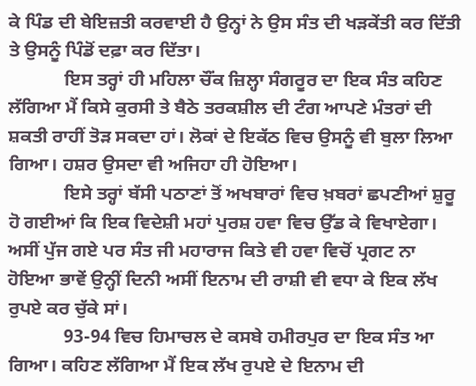ਕੇ ਪਿੰਡ ਦੀ ਬੇਇਜ਼ਤੀ ਕਰਵਾਈ ਹੈ ਉਨ੍ਹਾਂ ਨੇ ਉਸ ਸੰਤ ਦੀ ਖੜਕੇਂਤੀ ਕਰ ਦਿੱਤੀ ਤੇ ਉਸਨੂੰ ਪਿੰਡੋਂ ਦਫ਼ਾ ਕਰ ਦਿੱਤਾ।
            ਇਸ ਤਰ੍ਹਾਂ ਹੀ ਮਹਿਲਾ ਚੌਂਕ ਜ਼ਿਲ੍ਹਾ ਸੰਗਰੂਰ ਦਾ ਇਕ ਸੰਤ ਕਹਿਣ ਲੱਗਿਆ ਮੈਂ ਕਿਸੇ ਕੁਰਸੀ ਤੇ ਬੈਠੇ ਤਰਕਸ਼ੀਲ ਦੀ ਟੰਗ ਆਪਣੇ ਮੰਤਰਾਂ ਦੀ ਸ਼ਕਤੀ ਰਾਹੀਂ ਤੋੜ ਸਕਦਾ ਹਾਂ। ਲੋਕਾਂ ਦੇ ਇਕੱਠ ਵਿਚ ਉਸਨੂੰ ਵੀ ਬੁਲਾ ਲਿਆ ਗਿਆ। ਹਸ਼ਰ ਉਸਦਾ ਵੀ ਅਜਿਹਾ ਹੀ ਹੋਇਆ।
            ਇਸੇ ਤਰ੍ਹਾਂ ਬੱਸੀ ਪਠਾਣਾਂ ਤੋਂ ਅਖਬਾਰਾਂ ਵਿਚ ਖ਼ਬਰਾਂ ਛਪਣੀਆਂ ਸ਼ੁਰੂ ਹੋ ਗਈਆਂ ਕਿ ਇਕ ਵਿਦੇਸ਼ੀ ਮਹਾਂ ਪੁਰਸ਼ ਹਵਾ ਵਿਚ ਉੱਡ ਕੇ ਵਿਖਾਏਗਾ। ਅਸੀਂ ਪੁੱਜ ਗਏ ਪਰ ਸੰਤ ਜੀ ਮਹਾਰਾਜ ਕਿਤੇ ਵੀ ਹਵਾ ਵਿਚੋਂ ਪ੍ਰਗਟ ਨਾ ਹੋਇਆ ਭਾਵੇਂ ਉਨ੍ਹੀਂ ਦਿਨੀ ਅਸੀਂ ਇਨਾਮ ਦੀ ਰਾਸ਼ੀ ਵੀ ਵਧਾ ਕੇ ਇਕ ਲੱਖ ਰੁਪਏ ਕਰ ਚੁੱਕੇ ਸਾਂ।
            93-94 ਵਿਚ ਹਿਮਾਚਲ ਦੇ ਕਸਬੇ ਹਮੀਰਪੁਰ ਦਾ ਇਕ ਸੰਤ ਆ ਗਿਆ। ਕਹਿਣ ਲੱਗਿਆ ਮੈਂ ਇਕ ਲੱਖ ਰੁਪਏ ਦੇ ਇਨਾਮ ਦੀ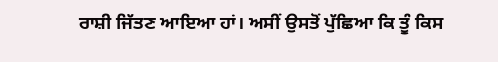ਰਾਸ਼ੀ ਜਿੱਤਣ ਆਇਆ ਹਾਂ। ਅਸੀਂ ਉਸਤੋਂ ਪੁੱਛਿਆ ਕਿ ਤੂੰ ਕਿਸ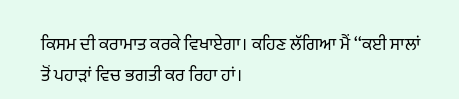ਕਿਸਮ ਦੀ ਕਰਾਮਾਤ ਕਰਕੇ ਵਿਖਾਏਗਾ। ਕਹਿਣ ਲੱਗਿਆ ਮੈਂ ‘‘ਕਈ ਸਾਲਾਂ ਤੋਂ ਪਹਾੜਾਂ ਵਿਚ ਭਗਤੀ ਕਰ ਰਿਹਾ ਹਾਂ।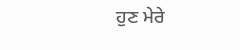ਹੁਣ ਮੇਰੇ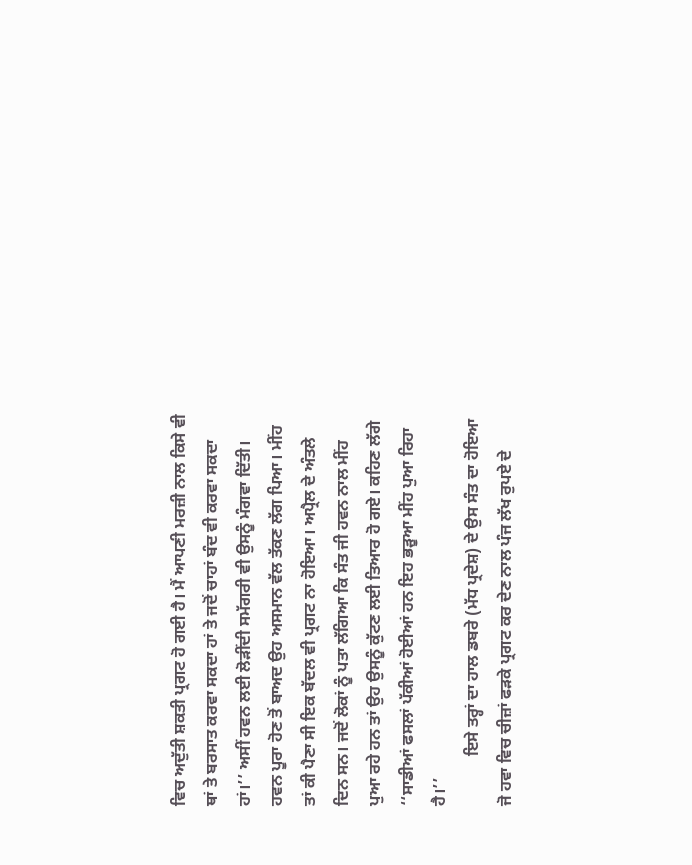ਵਿਚ ਅਦੁੱਤੀ ਸ਼ਕਤੀ ਪ੍ਰਗਟ ਹੋ ਗਈ ਹੈ। ਮੈਂ ਆਪਣੀ ਮਰਜ਼ੀ ਨਾਲ ਕਿਸੇ ਵੀ ਥਾਂ ਤੇ ਬਰਸਾਤ ਕਰਵਾ ਸਕਦਾ ਹਾਂ ਤੇ ਜਦੋਂ ਚਾਹਾਂ ਬੰਦ ਵੀ ਕਰਵਾ ਸਕਦਾ ਹਾਂ।’’ ਅਸੀਂ ਹਵਨ ਲਈ ਲੋੜੀਂਦੀ ਸਮੱਗਰੀ ਵੀ ਉਸਨੂੰ ਮੰਗਵਾ ਦਿੱਤੀ। ਹਵਨ ਪੂਰਾ ਹੋਣ ਤੋਂ ਬਾਅਦ ਉਹ ਅਸਮਾਨ ਵੱਲ ਤੱਕਣ ਲੱਗ ਪਿਆ। ਮੀਂਹ ਤਾਂ ਕੀ ਪੈਣਾ ਸੀ ਇਕ ਬੱਦਲ ਵੀ ਪ੍ਰਗਟ ਨਾ ਹੋਇਆ। ਅਪ੍ਰੈਲ ਦੇ ਅੰਤਲੇ ਦਿਨ ਸਨ। ਜਦੋਂ ਲੋਕਾਂ ਨੂੰ ਪਤਾ ਲੱਗਿਆ ਕਿ ਸੰਤ ਜੀ ਹਵਨ ਨਾਲ ਮੀਂਹ ਪੁਆ ਰਹੇ ਹਨ ਤਾਂ ਉਹ ਉਸਨੂੰ ਕੁੱਟਣ ਲਈ ਤਿਆਰ ਹੋ ਗਏ। ਕਹਿਣ ਲੱਗੇ ‘‘ਸਾਡੀਆਂ ਫਸਲਾਂ ਪੱਕੀਆਂ ਹੋਈਆਂ ਹਨ ਇਹ ਭੜੂਆ ਮੀਂਹ ਪੁਆ ਰਿਹਾ ਹੈ।’’
            ਇਸੇ ਤਰ੍ਹਾਂ ਦਾ ਹਾਲ ਡਬਰੇ (ਮੱਧ ਪ੍ਰਦੇਸ਼) ਦੇ ਉਸ ਸੰਤ ਦਾ ਹੋਇਆ ਜੋ ਹਵਾ ਵਿਚ ਚੀਜ਼ਾਂ ਫੜਕੇ ਪ੍ਰਗਟ ਕਰ ਦੇਣ ਨਾਲ ਪੰਜ ਲੱਖ ਰੁਪਏ ਦੇ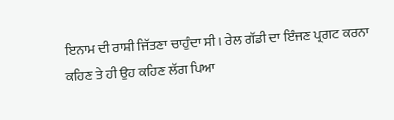ਇਨਾਮ ਦੀ ਰਾਸ਼ੀ ਜਿੱਤਣਾ ਚਾਹੁੰਦਾ ਸੀ। ਰੇਲ ਗੱਡੀ ਦਾ ਇੰਜਣ ਪ੍ਰਗਟ ਕਰਨਾ ਕਹਿਣ ਤੇ ਹੀ ਉਹ ਕਹਿਣ ਲੱਗ ਪਿਆ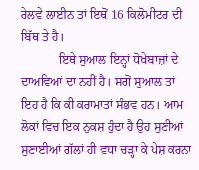ਰੇਲਵੇ ਲਾਈਨ ਤਾਂ ਇਥੋਂ 16 ਕਿਲੋਮੀਟਰ ਦੀ ਬਿੱਥ ਤੇ ਹੈ।
            ਇਥੇ ਸੁਆਲ ਇਨ੍ਹਾਂ ਧੋਖੇਬਾਜ਼ਾਂ ਦੇ ਦਾਅਵਿਆਂ ਦਾ ਨਹੀਂ ਹੈ। ਸਗੋਂ ਸੁਆਲ ਤਾਂ ਇਹ ਹੈ ਕਿ ਕੀ ਕਰਾਮਾਤਾਂ ਸੰਭਵ ਹਨ। ਆਮ ਲੋਕਾਂ ਵਿਚ ਇਕ ਨੁਕਸ਼ ਹੁੰਦਾ ਹੈ ਉਹ ਸੁਣੀਆਂ ਸੁਣਾਈਆਂ ਗੱਲਾਂ ਹੀ ਵਧਾ ਚੜ੍ਹਾ ਕੇ ਪੇਸ਼ ਕਰਨਾ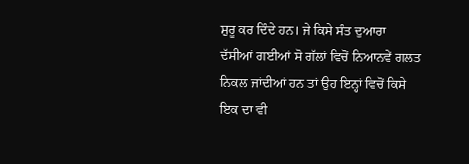ਸ਼ੁਰੂ ਕਰ ਦਿੰਦੇ ਹਨ। ਜੇ ਕਿਸੇ ਸੰਤ ਦੁਆਰਾ ਦੱਸੀਆਂ ਗਈਆਂ ਸੋ ਗੱਲਾਂ ਵਿਚੋਂ ਨਿਆਨਵੇਂ ਗਲਤ ਨਿਕਲ ਜਾਂਦੀਆਂ ਹਨ ਤਾਂ ਉਹ ਇਨ੍ਹਾਂ ਵਿਚੋਂ ਕਿਸੇ ਇਕ ਦਾ ਵੀ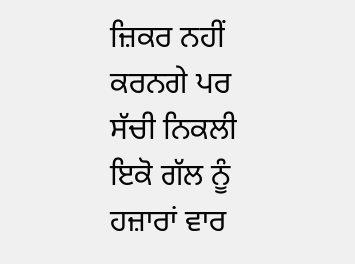ਜ਼ਿਕਰ ਨਹੀਂ ਕਰਨਗੇ ਪਰ ਸੱਚੀ ਨਿਕਲੀ ਇਕੋ ਗੱਲ ਨੂੰ ਹਜ਼ਾਰਾਂ ਵਾਰ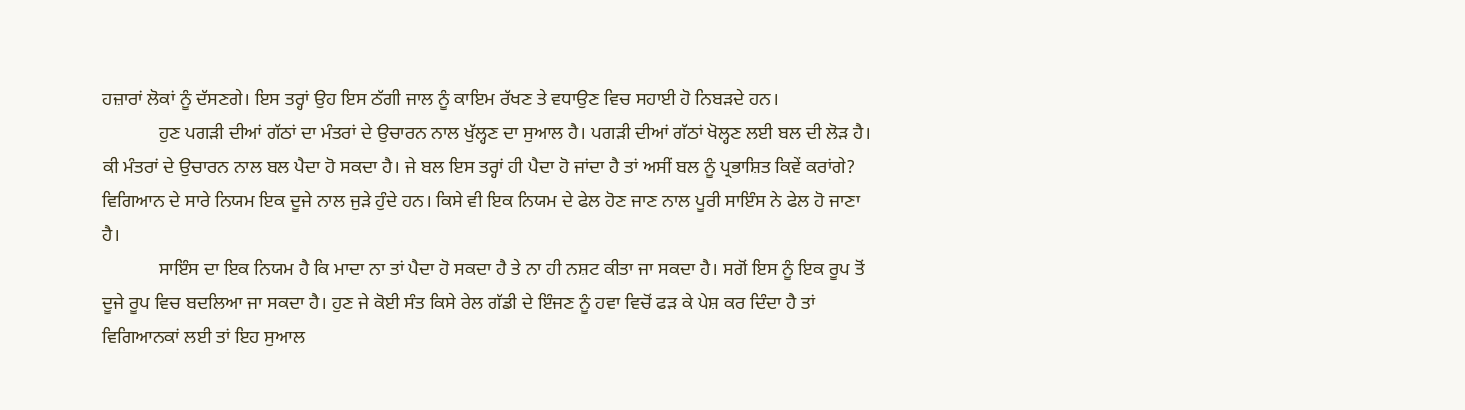ਹਜ਼ਾਰਾਂ ਲੋਕਾਂ ਨੂੰ ਦੱਸਣਗੇ। ਇਸ ਤਰ੍ਹਾਂ ਉਹ ਇਸ ਠੱਗੀ ਜਾਲ ਨੂੰ ਕਾਇਮ ਰੱਖਣ ਤੇ ਵਧਾਉਣ ਵਿਚ ਸਹਾਈ ਹੋ ਨਿਬੜਦੇ ਹਨ।
            ਹੁਣ ਪਗੜੀ ਦੀਆਂ ਗੱਠਾਂ ਦਾ ਮੰਤਰਾਂ ਦੇ ਉਚਾਰਨ ਨਾਲ ਖੁੱਲ੍ਹਣ ਦਾ ਸੁਆਲ ਹੈ। ਪਗੜੀ ਦੀਆਂ ਗੱਠਾਂ ਖੋਲ੍ਹਣ ਲਈ ਬਲ ਦੀ ਲੋੜ ਹੈ। ਕੀ ਮੰਤਰਾਂ ਦੇ ਉਚਾਰਨ ਨਾਲ ਬਲ ਪੈਦਾ ਹੋ ਸਕਦਾ ਹੈ। ਜੇ ਬਲ ਇਸ ਤਰ੍ਹਾਂ ਹੀ ਪੈਦਾ ਹੋ ਜਾਂਦਾ ਹੈ ਤਾਂ ਅਸੀਂ ਬਲ ਨੂੰ ਪ੍ਰਭਾਸ਼ਿਤ ਕਿਵੇਂ ਕਰਾਂਗੇ? ਵਿਗਿਆਨ ਦੇ ਸਾਰੇ ਨਿਯਮ ਇਕ ਦੂਜੇ ਨਾਲ ਜੁੜੇ ਹੁੰਦੇ ਹਨ। ਕਿਸੇ ਵੀ ਇਕ ਨਿਯਮ ਦੇ ਫੇਲ ਹੋਣ ਜਾਣ ਨਾਲ ਪੂਰੀ ਸਾਇੰਸ ਨੇ ਫੇਲ ਹੋ ਜਾਣਾ ਹੈ।
            ਸਾਇੰਸ ਦਾ ਇਕ ਨਿਯਮ ਹੈ ਕਿ ਮਾਦਾ ਨਾ ਤਾਂ ਪੈਦਾ ਹੋ ਸਕਦਾ ਹੈ ਤੇ ਨਾ ਹੀ ਨਸ਼ਟ ਕੀਤਾ ਜਾ ਸਕਦਾ ਹੈ। ਸਗੋਂ ਇਸ ਨੂੰ ਇਕ ਰੂਪ ਤੋਂ ਦੂਜੇ ਰੂਪ ਵਿਚ ਬਦਲਿਆ ਜਾ ਸਕਦਾ ਹੈ। ਹੁਣ ਜੇ ਕੋਈ ਸੰਤ ਕਿਸੇ ਰੇਲ ਗੱਡੀ ਦੇ ਇੰਜਣ ਨੂੰ ਹਵਾ ਵਿਚੋਂ ਫੜ ਕੇ ਪੇਸ਼ ਕਰ ਦਿੰਦਾ ਹੈ ਤਾਂ ਵਿਗਿਆਨਕਾਂ ਲਈ ਤਾਂ ਇਹ ਸੁਆਲ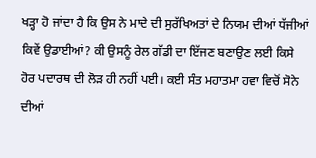ਖੜ੍ਹਾ ਹੋ ਜਾਂਦਾ ਹੈ ਕਿ ਉਸ ਨੇ ਮਾਦੇ ਦੀ ਸੁਰੱਖਿਅਤਾਂ ਦੇ ਨਿਯਮ ਦੀਆਂ ਧੱਜੀਆਂ ਕਿਵੇਂ ਉਡਾਈਆਂ? ਕੀ ਉਸਨੂੰ ਰੇਲ ਗੱਡੀ ਦਾ ਇੱਜਣ ਬਣਾਉਣ ਲਈ ਕਿਸੇ ਹੋਰ ਪਦਾਰਥ ਦੀ ਲੋੜ ਹੀ ਨਹੀਂ ਪਈ। ਕਈ ਸੰਤ ਮਹਾਤਮਾ ਹਵਾ ਵਿਚੋਂ ਸੋਨੇ ਦੀਆਂ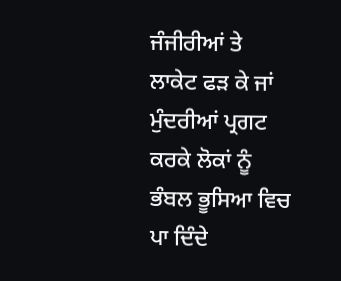ਜੰਜੀਰੀਆਂ ਤੇ ਲਾਕੇਟ ਫੜ ਕੇ ਜਾਂ ਮੁੰਦਰੀਆਂ ਪ੍ਰਗਟ ਕਰਕੇ ਲੋਕਾਂ ਨੂੰ ਭੰਬਲ ਭੂਸਿਆ ਵਿਚ ਪਾ ਦਿੰਦੇ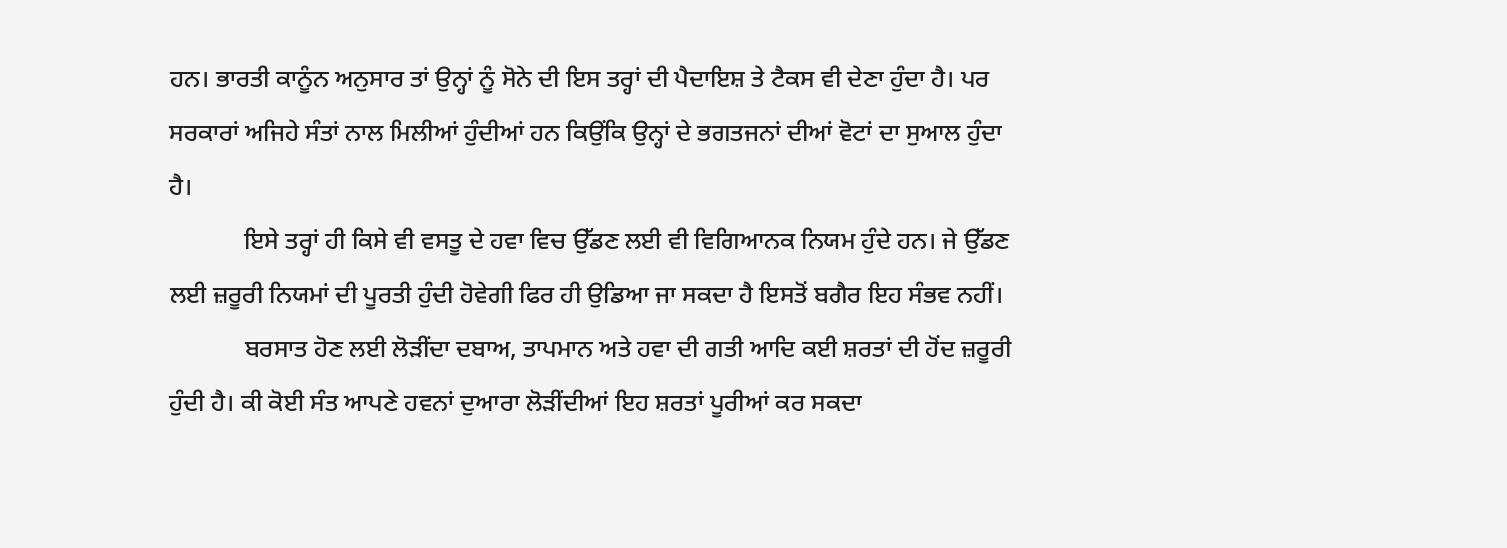ਹਨ। ਭਾਰਤੀ ਕਾਨੂੰਨ ਅਨੁਸਾਰ ਤਾਂ ਉਨ੍ਹਾਂ ਨੂੰ ਸੋਨੇ ਦੀ ਇਸ ਤਰ੍ਹਾਂ ਦੀ ਪੈਦਾਇਸ਼ ਤੇ ਟੈਕਸ ਵੀ ਦੇਣਾ ਹੁੰਦਾ ਹੈ। ਪਰ ਸਰਕਾਰਾਂ ਅਜਿਹੇ ਸੰਤਾਂ ਨਾਲ ਮਿਲੀਆਂ ਹੁੰਦੀਆਂ ਹਨ ਕਿਉਂਕਿ ਉਨ੍ਹਾਂ ਦੇ ਭਗਤਜਨਾਂ ਦੀਆਂ ਵੋਟਾਂ ਦਾ ਸੁਆਲ ਹੁੰਦਾ ਹੈ।
            ਇਸੇ ਤਰ੍ਹਾਂ ਹੀ ਕਿਸੇ ਵੀ ਵਸਤੂ ਦੇ ਹਵਾ ਵਿਚ ਉੱਡਣ ਲਈ ਵੀ ਵਿਗਿਆਨਕ ਨਿਯਮ ਹੁੰਦੇ ਹਨ। ਜੇ ਉੱਡਣ ਲਈ ਜ਼ਰੂਰੀ ਨਿਯਮਾਂ ਦੀ ਪੂਰਤੀ ਹੁੰਦੀ ਹੋਵੇਗੀ ਫਿਰ ਹੀ ਉਡਿਆ ਜਾ ਸਕਦਾ ਹੈ ਇਸਤੋਂ ਬਗੈਰ ਇਹ ਸੰਭਵ ਨਹੀਂ।
            ਬਰਸਾਤ ਹੋਣ ਲਈ ਲੋੜੀਂਦਾ ਦਬਾਅ, ਤਾਪਮਾਨ ਅਤੇ ਹਵਾ ਦੀ ਗਤੀ ਆਦਿ ਕਈ ਸ਼ਰਤਾਂ ਦੀ ਹੋਂਦ ਜ਼ਰੂਰੀ ਹੁੰਦੀ ਹੈ। ਕੀ ਕੋਈ ਸੰਤ ਆਪਣੇ ਹਵਨਾਂ ਦੁਆਰਾ ਲੋੜੀਂਦੀਆਂ ਇਹ ਸ਼ਰਤਾਂ ਪੂਰੀਆਂ ਕਰ ਸਕਦਾ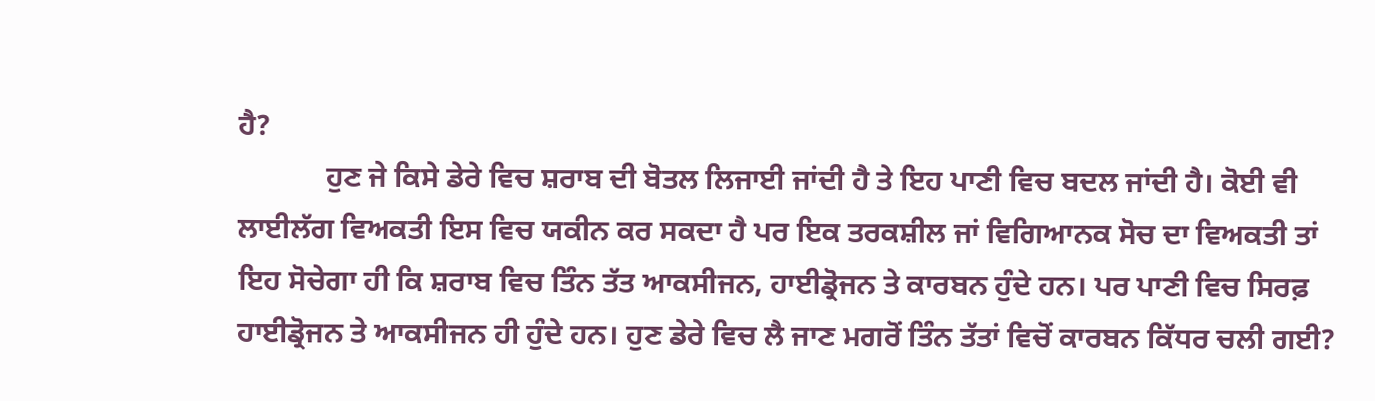ਹੈ?
            ਹੁਣ ਜੇ ਕਿਸੇ ਡੇਰੇ ਵਿਚ ਸ਼ਰਾਬ ਦੀ ਬੋਤਲ ਲਿਜਾਈ ਜਾਂਦੀ ਹੈ ਤੇ ਇਹ ਪਾਣੀ ਵਿਚ ਬਦਲ ਜਾਂਦੀ ਹੈ। ਕੋਈ ਵੀ ਲਾਈਲੱਗ ਵਿਅਕਤੀ ਇਸ ਵਿਚ ਯਕੀਨ ਕਰ ਸਕਦਾ ਹੈ ਪਰ ਇਕ ਤਰਕਸ਼ੀਲ ਜਾਂ ਵਿਗਿਆਨਕ ਸੋਚ ਦਾ ਵਿਅਕਤੀ ਤਾਂ ਇਹ ਸੋਚੇਗਾ ਹੀ ਕਿ ਸ਼ਰਾਬ ਵਿਚ ਤਿੰਨ ਤੱਤ ਆਕਸੀਜਨ, ਹਾਈਡ੍ਰੋਜਨ ਤੇ ਕਾਰਬਨ ਹੁੰਦੇ ਹਨ। ਪਰ ਪਾਣੀ ਵਿਚ ਸਿਰਫ਼ ਹਾਈਡ੍ਰੋਜਨ ਤੇ ਆਕਸੀਜਨ ਹੀ ਹੁੰਦੇ ਹਨ। ਹੁਣ ਡੇਰੇ ਵਿਚ ਲੈ ਜਾਣ ਮਗਰੋਂ ਤਿੰਨ ਤੱਤਾਂ ਵਿਚੋਂ ਕਾਰਬਨ ਕਿੱਧਰ ਚਲੀ ਗਈ?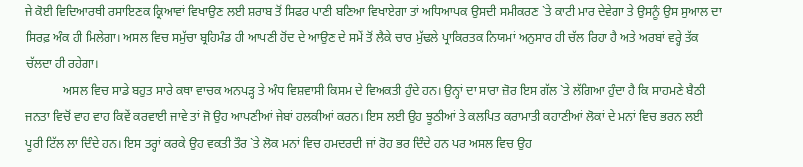ਜੇ ਕੋਈ ਵਿਦਿਆਰਥੀ ਰਸਾਇਣਕ ਕ੍ਰਿਆਵਾਂ ਵਿਖਾਉਣ ਲਈ ਸ਼ਰਾਬ ਤੋਂ ਸਿਫਰ ਪਾਣੀ ਬਣਿਆ ਵਿਖਾਏਗਾ ਤਾਂ ਅਧਿਆਪਕ ਉਸਦੀ ਸਮੀਕਰਣ `ਤੇ ਕਾਟੀ ਮਾਰ ਦੇਵੇਗਾ ਤੇ ਉਸਨੂੰ ਉਸ ਸੁਆਲ ਦਾ ਸਿਰਫ਼ ਅੰਕ ਹੀ ਮਿਲੇਗਾ। ਅਸਲ ਵਿਚ ਸਮੁੱਚਾ ਬ੍ਰਹਿਮੰਡ ਹੀ ਆਪਣੀ ਹੋਂਦ ਦੇ ਆਉਣ ਦੇ ਸਮੇਂ ਤੋਂ ਲੈਕੇ ਚਾਰ ਮੁੱਢਲੇ ਪ੍ਰਾਕਿਰਤਕ ਨਿਯਮਾਂ ਅਨੁਸਾਰ ਹੀ ਚੱਲ ਰਿਹਾ ਹੈ ਅਤੇ ਅਰਬਾਂ ਵਰ੍ਹੇ ਤੱਕ ਚੱਲਦਾ ਹੀ ਰਹੇਗਾ।
            ਅਸਲ ਵਿਚ ਸਾਡੇ ਬਹੁਤ ਸਾਰੇ ਕਥਾ ਵਾਚਕ ਅਨਪੜ੍ਹ ਤੇ ਅੰਧ ਵਿਸ਼ਵਾਸੀ ਕਿਸਮ ਦੇ ਵਿਅਕਤੀ ਹੁੰਦੇ ਹਨ। ਉਨ੍ਹਾਂ ਦਾ ਸਾਰਾ ਜ਼ੋਰ ਇਸ ਗੱਲ `ਤੇ ਲੱਗਿਆ ਹੁੰਦਾ ਹੈ ਕਿ ਸਾਹਮਣੇ ਬੈਠੀ ਜਨਤਾ ਵਿਚੋਂ ਵਾਹ ਵਾਹ ਕਿਵੇਂ ਕਰਵਾਈ ਜਾਵੇ ਤਾਂ ਜੋ ਉਹ ਆਪਣੀਆਂ ਜੇਬਾਂ ਹਲਕੀਆਂ ਕਰਨ। ਇਸ ਲਈ ਉਹ ਝੂਠੀਆਂ ਤੇ ਕਲਪਿਤ ਕਰਾਮਾਤੀ ਕਹਾਣੀਆਂ ਲੋਕਾਂ ਦੇ ਮਨਾਂ ਵਿਚ ਭਰਨ ਲਈ ਪੂਰੀ ਟਿੱਲ ਲਾ ਦਿੰਦੇ ਹਨ। ਇਸ ਤਰ੍ਹਾਂ ਕਰਕੇ ਉਹ ਵਕਤੀ ਤੌਰ `ਤੇ ਲੋਕ ਮਨਾਂ ਵਿਚ ਹਮਦਰਦੀ ਜਾਂ ਰੋਹ ਭਰ ਦਿੰਦੇ ਹਨ ਪਰ ਅਸਲ ਵਿਚ ਉਹ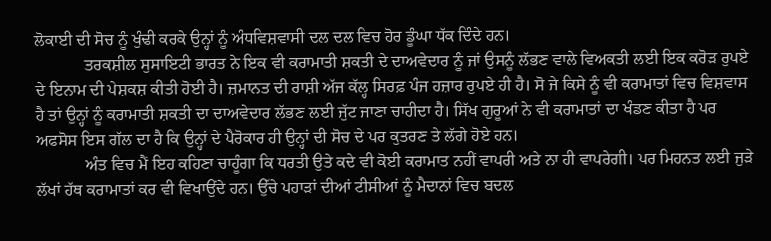ਲੋਕਾਈ ਦੀ ਸੋਚ ਨੂੰ ਖੁੰਢੀ ਕਰਕੇ ਉਨ੍ਹਾਂ ਨੂੰ ਅੰਧਵਿਸ਼ਵਾਸੀ ਦਲ ਦਲ ਵਿਚ ਹੋਰ ਡੂੰਘਾ ਧੱਕ ਦਿੰਦੇ ਹਨ।
            ਤਰਕਸ਼ੀਲ ਸੁਸਾਇਟੀ ਭਾਰਤ ਨੇ ਇਕ ਵੀ ਕਰਾਮਾਤੀ ਸ਼ਕਤੀ ਦੇ ਦਾਅਵੇਦਾਰ ਨੂੰ ਜਾਂ ਉਸਨੂੰ ਲੱਭਣ ਵਾਲੇ ਵਿਅਕਤੀ ਲਈ ਇਕ ਕਰੋੜ ਰੁਪਏ ਦੇ ਇਨਾਮ ਦੀ ਪੇਸ਼ਕਸ਼ ਕੀਤੀ ਹੋਈ ਹੈ। ਜ਼ਮਾਨਤ ਦੀ ਰਾਸ਼ੀ ਅੱਜ ਕੱਲ੍ਹ ਸਿਰਫ਼ ਪੰਜ ਹਜ਼ਾਰ ਰੁਪਏ ਹੀ ਹੈ। ਸੋ ਜੇ ਕਿਸੇ ਨੂੰ ਵੀ ਕਰਾਮਾਤਾਂ ਵਿਚ ਵਿਸ਼ਵਾਸ ਹੈ ਤਾਂ ਉਨ੍ਹਾਂ ਨੂੰ ਕਰਾਮਾਤੀ ਸ਼ਕਤੀ ਦਾ ਦਾਅਵੇਦਾਰ ਲੱਭਣ ਲਈ ਜੁੱਟ ਜਾਣਾ ਚਾਹੀਦਾ ਹੈ। ਸਿੱਖ ਗੁਰੂਆਂ ਨੇ ਵੀ ਕਰਾਮਾਤਾਂ ਦਾ ਖੰਡਣ ਕੀਤਾ ਹੈ ਪਰ ਅਫਸੋਸ ਇਸ ਗੱਲ ਦਾ ਹੈ ਕਿ ਉਨ੍ਹਾਂ ਦੇ ਪੈਰੋਕਾਰ ਹੀ ਉਨ੍ਹਾਂ ਦੀ ਸੋਚ ਦੇ ਪਰ ਕੁਤਰਣ ਤੇ ਲੱਗੇ ਹੋਏ ਹਨ।
            ਅੰਤ ਵਿਚ ਮੈਂ ਇਹ ਕਹਿਣਾ ਚਾਹੂੰਗਾ ਕਿ ਧਰਤੀ ਉਤੇ ਕਦੇ ਵੀ ਕੋਈ ਕਰਾਮਾਤ ਨਹੀਂ ਵਾਪਰੀ ਅਤੇ ਨਾ ਹੀ ਵਾਪਰੇਗੀ। ਪਰ ਮਿਹਨਤ ਲਈ ਜੁੜੇ ਲੱਖਾਂ ਹੱਥ ਕਰਾਮਾਤਾਂ ਕਰ ਵੀ ਵਿਖਾਉਂਦੇ ਹਨ। ਉੱਚੇ ਪਹਾੜਾਂ ਦੀਆਂ ਟੀਸੀਆਂ ਨੂੰ ਮੈਦਾਨਾਂ ਵਿਚ ਬਦਲ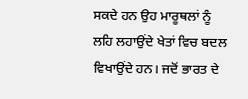ਸਕਦੇ ਹਨ ਉਹ ਮਾਰੂਥਲਾਂ ਨੂੰ ਲਹਿ ਲਹਾਉਂਦੇ ਖੇਤਾਂ ਵਿਚ ਬਦਲ ਵਿਖਾਉਂਦੇ ਹਨ। ਜਦੋਂ ਭਾਰਤ ਦੇ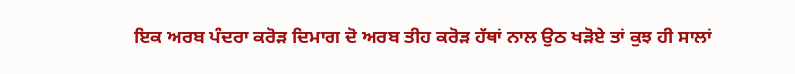ਇਕ ਅਰਬ ਪੰਦਰਾ ਕਰੋੜ ਦਿਮਾਗ ਦੋ ਅਰਬ ਤੀਹ ਕਰੋੜ ਹੱਥਾਂ ਨਾਲ ਉਠ ਖੜੋਏ ਤਾਂ ਕੁਝ ਹੀ ਸਾਲਾਂ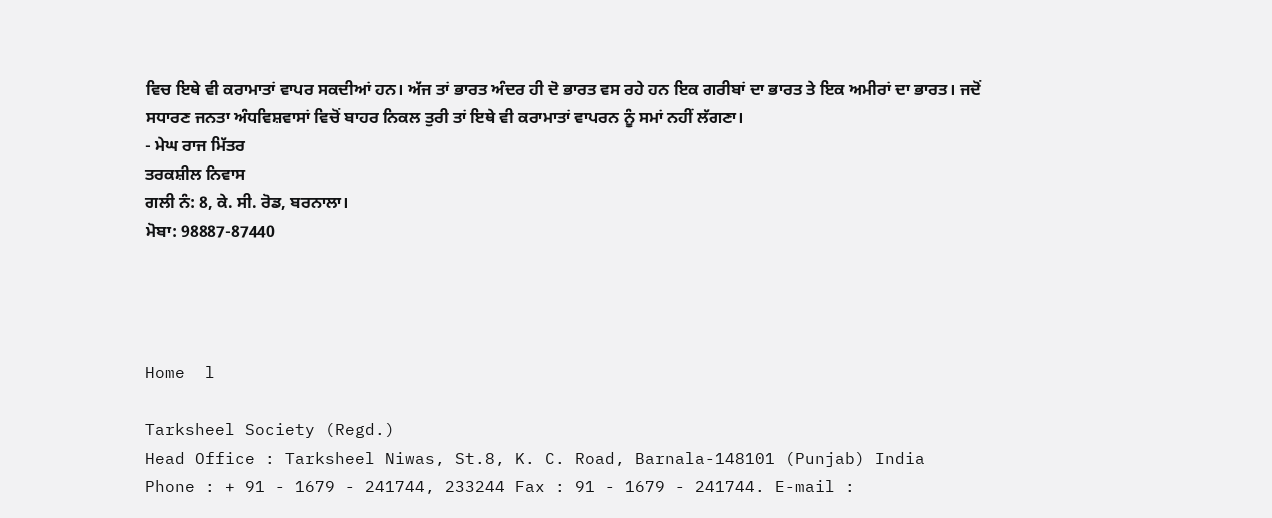ਵਿਚ ਇਥੇ ਵੀ ਕਰਾਮਾਤਾਂ ਵਾਪਰ ਸਕਦੀਆਂ ਹਨ। ਅੱਜ ਤਾਂ ਭਾਰਤ ਅੰਦਰ ਹੀ ਦੋ ਭਾਰਤ ਵਸ ਰਹੇ ਹਨ ਇਕ ਗਰੀਬਾਂ ਦਾ ਭਾਰਤ ਤੇ ਇਕ ਅਮੀਰਾਂ ਦਾ ਭਾਰਤ। ਜਦੋਂ ਸਧਾਰਣ ਜਨਤਾ ਅੰਧਵਿਸ਼ਵਾਸਾਂ ਵਿਚੋਂ ਬਾਹਰ ਨਿਕਲ ਤੁਰੀ ਤਾਂ ਇਥੇ ਵੀ ਕਰਾਮਾਤਾਂ ਵਾਪਰਨ ਨੂੰ ਸਮਾਂ ਨਹੀਂ ਲੱਗਣਾ।
- ਮੇਘ ਰਾਜ ਮਿੱਤਰ
ਤਰਕਸ਼ੀਲ ਨਿਵਾਸ
ਗਲੀ ਨੰ: 8, ਕੇ. ਸੀ. ਰੋਡ, ਬਰਨਾਲਾ।
ਮੋਬਾ: 98887-87440




Home  l

Tarksheel Society (Regd.)
Head Office : Tarksheel Niwas, St.8, K. C. Road, Barnala-148101 (Punjab) India
Phone : + 91 - 1679 - 241744, 233244 Fax : 91 - 1679 - 241744. E-mail :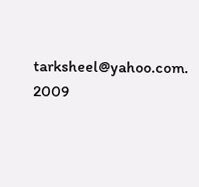tarksheel@yahoo.com. 2009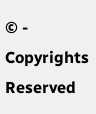© - Copyrights Reserved